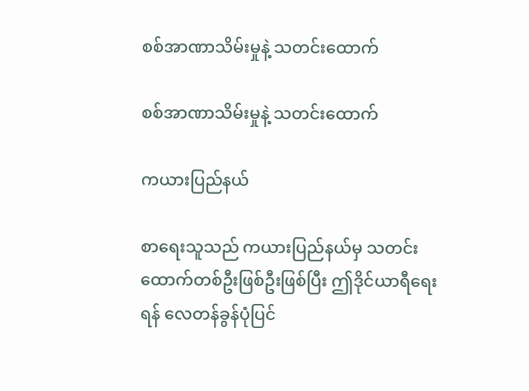စစ်အာဏာသိမ်းမှုနဲ့ သတင်းထောက်

စစ်အာဏာသိမ်းမှုနဲ့ သတင်းထောက်

ကယားပြည်နယ်

စာရေးသူသည် ကယားပြည်နယ်မှ သတင်းထောက်တစ်ဦးဖြစ်ဦးဖြစ်ပြီး ဤဒိုင်ယာရီရေးရန် လေတန်ခွန်ပုံပြင်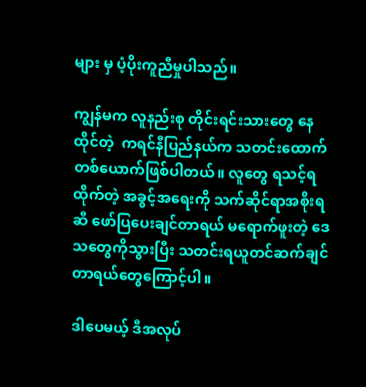များ မှ ပံ့ပိုးကူညီမှုပါသည်။

ကျွန်မက လူနည်းစု တိုင်းရင်းသားတွေ နေထိုင်တဲ့  ကရင်နီပြည်နယ်က သတင်းထောက် တစ်ယောက်ဖြစ်ပါတယ်။ လူတွေ ရသင့်ရထိုက်တဲ့ အခွင့်အရေးကို သက်ဆိုင်ရာအစိုးရဆီ ဖော်ပြပေးချင်တာရယ် မရောက်ဖူးတဲ့ ဒေသတွေကိုသွားပြီး သတင်းရယူတင်ဆက်ချင်တာရယ်တွေကြောင့်ပါ။

ဒါပေမယ့် ဒီအလုပ်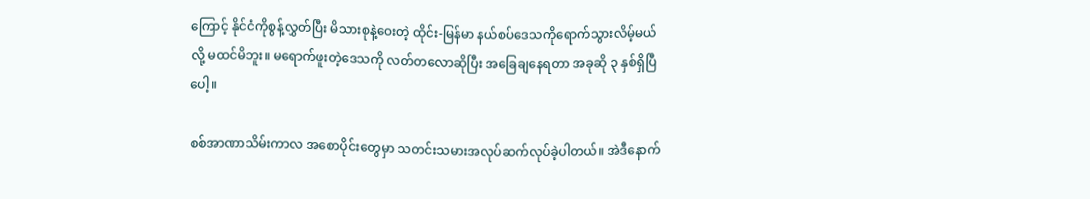ကြောင့် နိုင်ငံကိုစွန့်လွှတ်ပြီး မိသားစုနဲ့ဝေးတဲ့ ထိုင်း-မြန်မာ နယ်စပ်ဒေသကိုရောက်သွားလိမ့်မယ်လို့ မထင်မိဘူး။ မရောက်ဖူးတဲ့ဒေသကို လတ်တလောဆိုပြီး အခြေချနေရတာ အခုဆို ၃ နှစ်ရှိပြီပေါ့။

စစ်အာဏာသိမ်းကာလ အစောပိုင်းတွေမှာ သတင်းသမားအလုပ်ဆက်လုပ်ခဲ့ပါတယ်။ အဲဒီနောက်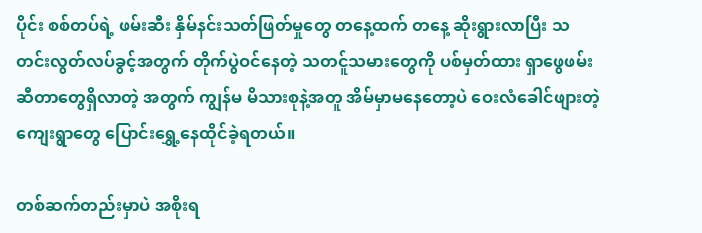ပိုင်း စစ်တပ်ရဲ့ ဖမ်းဆီး နှိမ်နင်းသတ်ဖြတ်မှုတွေ တနေ့ထက် တနေ့ ဆိုးရွားလာပြီး သတင်းလွတ်လပ်ခွင့်အတွက် တိုက်ပွဲဝင်နေတဲ့ သတင်ူသမားတွေကို ပစ်မှတ်ထား ရှာဖွေဖမ်းဆီတာတွေရှိလာတဲ့ အတွက် ကျွန်မ မိသားစုနဲ့အတူ အိမ်မှာမနေတော့ပဲ ဝေးလံခေါင်ဖျားတဲ့ ကျေးရွာတွေ ပြောင်းရွှေ့နေထိုင်ခဲ့ရတယ်။

တစ်ဆက်တည်းမှာပဲ အစိုးရ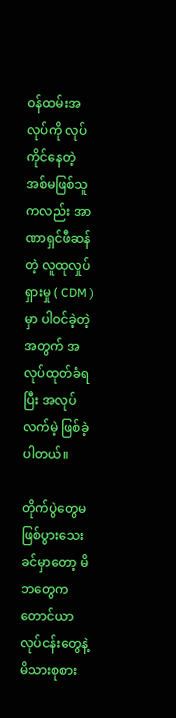ဝန်ထမ်းအလုပ်ကို လုပ်ကိုင်နေတဲ့ အစ်မဖြစ်သူကလည်း အာဏာရှင်ဖီဆန်တဲ့ လူထုလှုပ်ရှားမှု ( CDM ) မှာ ပါဝင်ခဲ့တဲ့အတွက် အလုပ်ထုတ်ခံရပြီး အလုပ်လက်မဲ့ ဖြစ်ခဲ့ပါတယ်။

တိုက်ပွဲတွေမဖြစ်ပွားသေးခင်မှာတော့ မိဘတွေက တောင်ယာလုပ်ငန်းတွေနဲ့ မိသားစုစား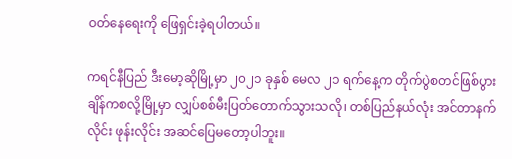ဝတ်နေရေးကို ဖြေရှင်းခဲ့ရပါတယ်။

ကရင်နီပြည် ဒီးမော့ဆိုမြို့မှာ ၂၀၂၁ ခုနှစ် မေလ ၂၁ ရက်နေ့က တိုက်ပွဲစတင်ဖြစ်ပွားချိန်ကစလို့မြို့မှာ လျှပ်စစ်မီးပြတ်တောက်သွားသလို၊ တစ်ပြည်နယ်လုံး အင်တာနက်လိုင်း ဖုန်းလိုင်း အဆင်ပြေမတော့ပါဘူး။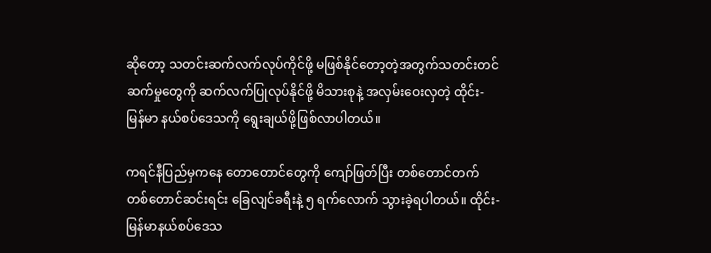ဆိုတော့ သတင်းဆက်လက်လုပ်ကိုင်ဖို့ မဖြစ်နိုင်တော့တဲ့အတွက်သတင်းတင်ဆက်မှုတွေကို ဆက်လက်ပြုလုပ်နိုင်ဖို့ မိသားစုနဲ့ အလှမ်းဝေးလှတဲ့ ထိုင်း-မြန်မာ နယ်စပ်ဒေသကို ရွေးချယ်ဖို့ဖြစ်လာပါတယ်။

ကရင်နီပြည်မှကနေ တောတောင်တွေကို ကျော်ဖြတ်ပြီး တစ်တောင်တက်တစ်တောင်ဆင်းရင်း ခြေလျင်ခရီးနဲ့ ၅ ရက်လောက် သွားခဲ့ရပါတယ်။ ထိုင်း-မြန်မာနယ်စပ်ဒေသ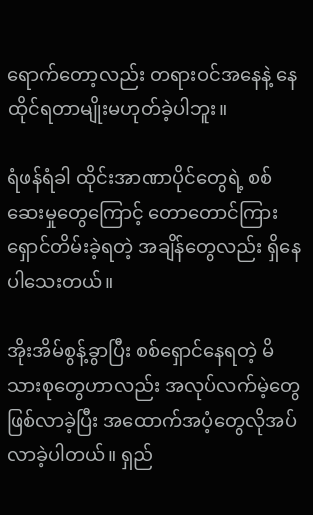ရောက်တော့လည်း တရားဝင်အနေနဲ့ နေထိုင်ရတာမျိုးမဟုတ်ခဲ့ပါဘူး။

ရံဖန်ရံခါ ထိုင်းအာဏာပိုင်တွေရဲ့ စစ်ဆေးမှုတွေကြောင့် တောတောင်ကြား ရှောင်တိမ်းခဲ့ရတဲ့ အချိန်တွေလည်း ရှိနေပါသေးတယ်။

အိုးအိမ်စွန့်ခွာပြီး စစ်ရှောင်နေရတဲ့ မိသားစုတွေဟာလည်း အလုပ်လက်မဲ့တွေဖြစ်လာခဲ့ပြီး အထောက်အပံ့တွေလိုအပ်လာခဲ့ပါတယ်။ ရှည်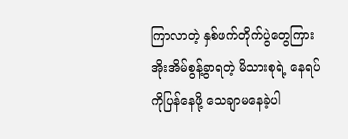ကြာလာတဲ့ နှစ်ဖက်တိုက်ပွဲတွေကြား အိုးအိမ်စွန့်ခွာရတဲ့ မိသားစုရဲ့ နေရပ်ကိုပြန်နေဖို့ သေချာမနေခဲ့ပါ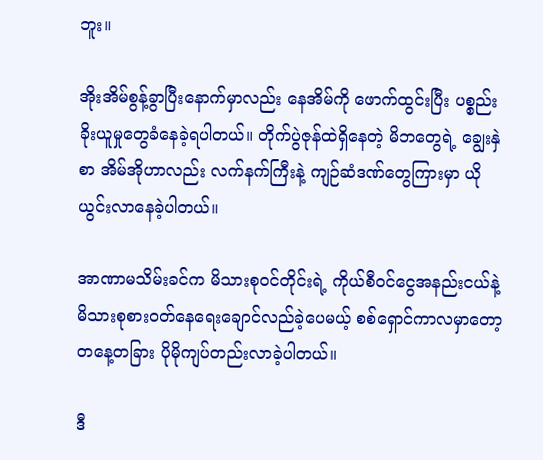ဘူး။

အိုးအိမ်စွန့်ခွာပြီးနောက်မှာလည်း နေအိမ်ကို ဖောက်ထွင်းပြီး ပစ္စည်းခိုးယူမှုတွေခံနေခဲ့ရပါတယ်။ တိုက်ပွဲဇုန်ထဲရှိနေတဲ့ မိဘတွေရဲ့ ချွေးနှဲစာ အိမ်အိုဟာလည်း လက်နက်ကြီးနဲ့ ကျဉ်ဆံဒဏ်တွေကြားမှာ ယိုယွင်းလာနေခဲ့ပါတယ်။

အာဏာမသိမ်းခင်က မိသားစုဝင်တိုင်းရဲ့ ကိုယ်စီဝင်ငွေအနည်းငယ်နဲ့ မိသားစုစားဝတ်နေရေးချောင်လည်ခဲ့ပေမယ့် စစ်ရှောင်ကာလမှာတော့ တနေ့တခြား ပိုမိုကျပ်တည်းလာခဲ့ပါတယ်။

ဒီ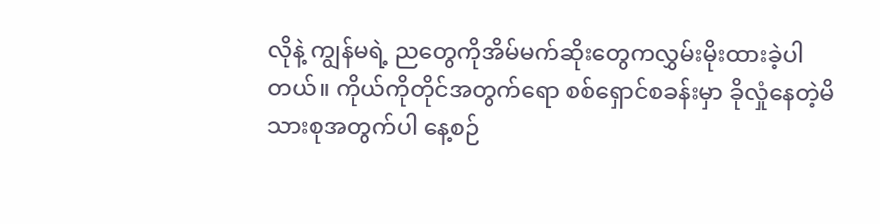လိုနဲ့ ကျွန်မရဲ့ ညတွေကိုအိမ်မက်ဆိုးတွေကလွှမ်းမိုးထားခဲ့ပါတယ်။ ကိုယ်ကိုတိုင်အတွက်ရော စစ်ရှောင်စခန်းမှာ ခိုလှုံနေတဲ့မိသားစုအတွက်ပါ နေ့စဉ်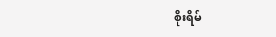စိုးရိမ်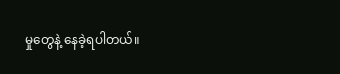မှုတွေနဲ့ နေခဲ့ရပါတယ်။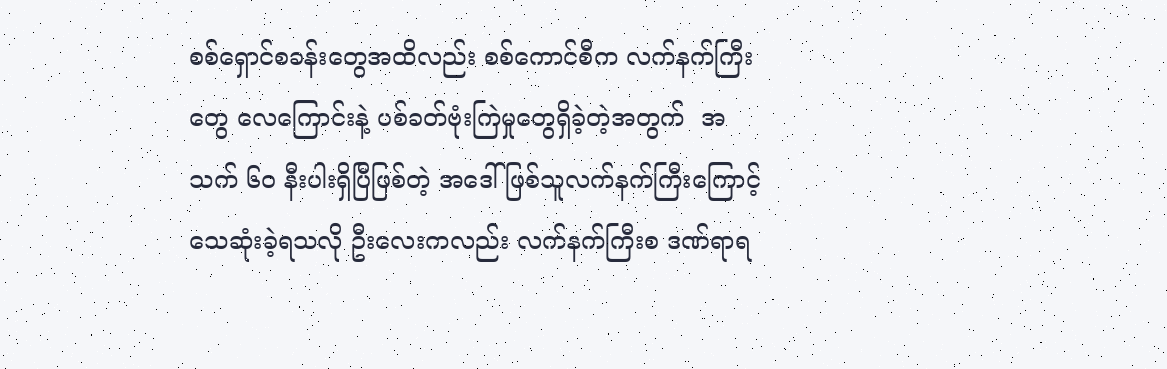စစ်ရှောင်စခန်းတွေအထိလည်း စစ်ကောင်စီက လက်နက်ကြီးတွေ လေကြောင်းနဲ့ ပစ်ခတ်ဗုံးကြဲမှုတွေရှိခဲ့တဲ့အတွက်  အသက် ၆၀ နီးပါးရှိပြီဖြစ်တဲ့ အဒေါ်ဖြစ်သူလက်နက်ကြီးကြောင့် သေဆုံးခဲ့ရသလို ဦးလေးကလည်း လက်နက်ကြီးစ ဒဏ်ရာရ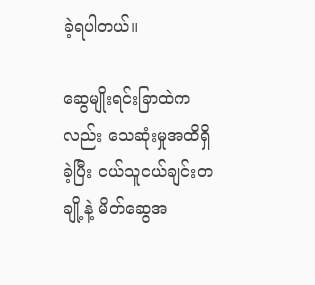ခဲ့ရပါတယ်။

ဆွေမျိုးရင်းခြာထဲကလည်း သေဆုံးမှုအထိရှိခဲ့ပြီး ငယ်သူငယ်ချင်းတချို့နဲ့ မိတ်ဆွေအ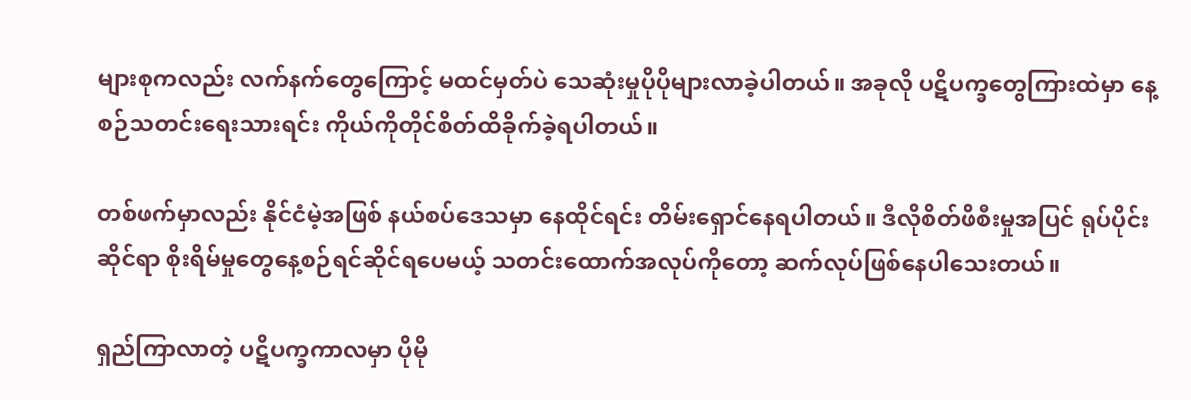များစုကလည်း လက်နက်တွေကြောင့် မထင်မှတ်ပဲ သေဆုံးမှုပိုပိုများလာခဲ့ပါတယ်။ အခုလို ပဋိပက္ခတွေကြားထဲမှာ နေ့စဉ်သတင်းရေးသားရင်း ကိုယ်ကိုတိုင်စိတ်ထိခိုက်ခဲ့ရပါတယ်။

တစ်ဖက်မှာလည်း နိုင်ငံမဲ့အဖြစ် နယ်စပ်ဒေသမှာ နေထိုင်ရင်း တိမ်းရှောင်နေရပါတယ်။ ဒီလိုစိတ်ဖိစီးမှုအပြင် ရုပ်ပိုင်းဆိုင်ရာ စိုးရိမ်မှုတွေနေ့စဉ်ရင်ဆိုင်ရပေမယ့် သတင်းထောက်အလုပ်ကိုတော့ ဆက်လုပ်ဖြစ်နေပါသေးတယ်။

ရှည်ကြာလာတဲ့ ပဋိပက္ခကာလမှာ ပိုမို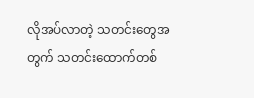လိုအပ်လာတဲ့ သတင်းတွေအတွက် သတင်းထောက်တစ်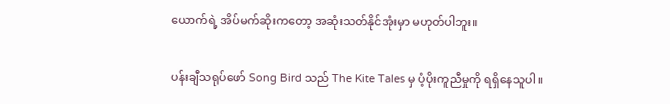ယောက်ရဲ့ အိပ်မက်ဆိုးကတော့ အဆုံးသတ်နိုင်အုံးမှာ မဟုတ်ပါဘူး။

ပန်းချီသရုပ်ဖော် Song Bird သည် The Kite Tales မှ ပံ့ပိုးကူညီမှုကို ရရှိနေသူပါ။